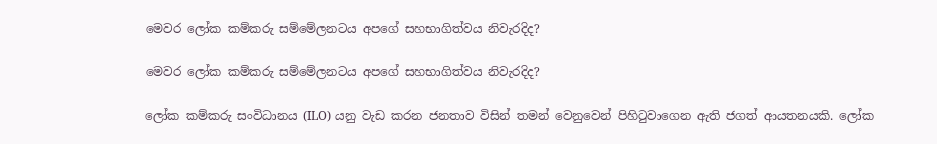මෙවර ලෝක කම්කරු සම්මේලනටය අපගේ සහභාගිත්වය නිවැරදිද?

මෙවර ලෝක කම්කරු සම්මේලනටය අපගේ සහභාගිත්වය නිවැරදිද?

ලෝක කම්කරු සංවිධානය (ILO) යනු වැඩ කරන ජනතාව විසින් තමන් වෙනුවෙන් පිහිටුවාගෙන ඇති ජගත් ආයතනයකි. ලෝක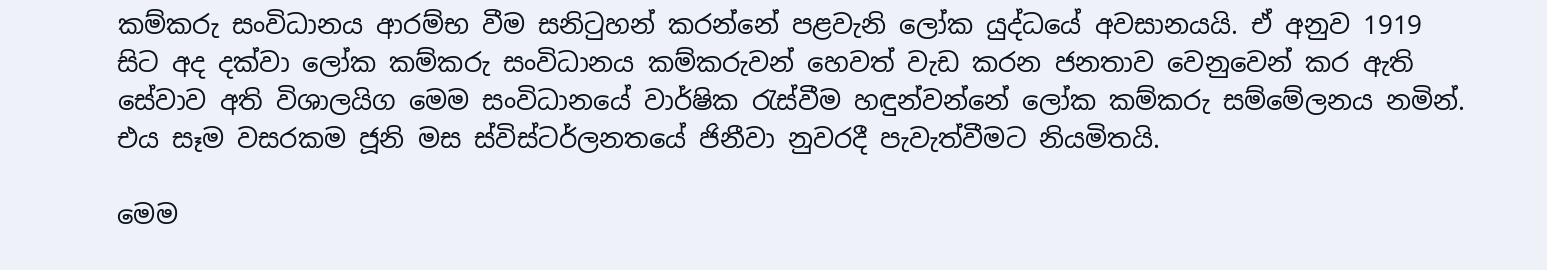කම්කරු සංවිධානය ආරම්භ වීම සනිටුහන් කරන්නේ පළවැනි ලෝක යුද්ධයේ අවසානයයි. ඒ අනුව 1919 සිට අද දක්වා ලෝක කම්කරු සංවිධානය කම්කරුවන් හෙවත් වැඩ කරන ජනතාව වෙනුවෙන් කර ඇති සේවාව අති විශාලයිග මෙම සංවිධානයේ වාර්ෂික රැස්වීම හඳුන්වන්නේ ලෝක කම්කරු සම්මේලනය නමින්. එය සෑම වසරකම ජූනි මස ස්විස්ටර්ලනතයේ ජිනීවා නුවරදී පැවැත්වීමට නියමිතයි.

මෙම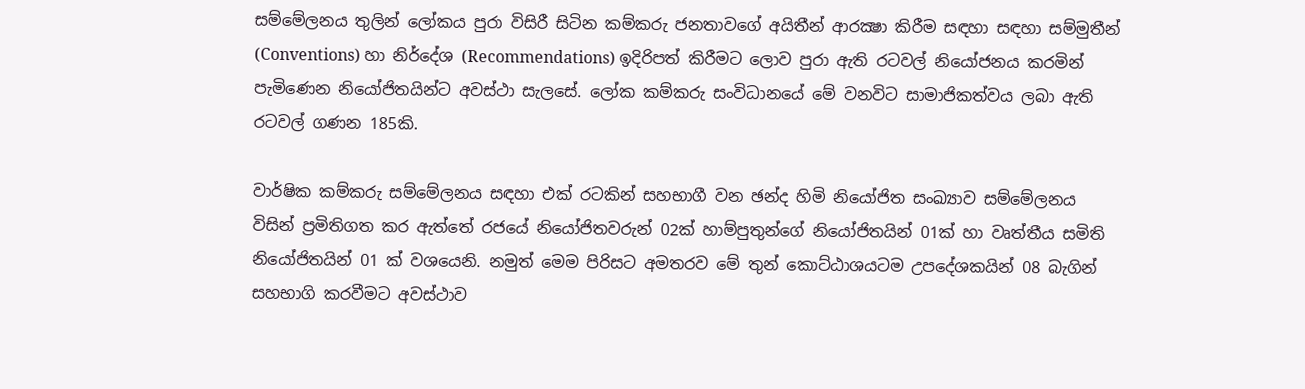සම්මේලනය තුලින් ලෝකය පුරා විසිරී සිටින කම්කරු ජනතාවගේ අයිතීන් ආරක්‍ෂා කිරීම සඳහා සඳහා සම්මුතීන් (Conventions) හා නිර්දේශ (Recommendations) ඉදිරිපත් කිරීමට ලොව පුරා ඇති රටවල් නියෝජනය කරමින් පැමිණෙන නියෝජිතයින්ට අවස්ථා සැලසේ. ලෝක කම්කරු සංවිධානයේ මේ වනවිට සාමාජිකත්වය ලබා ඇති රටවල් ගණන 185කි.

වාර්ෂික කම්කරු සම්මේලනය සඳහා එක් රටකින් සහභාගී වන ඡන්ද හිමි නියෝජිත සංඛ්‍යාව සම්මේලනය විසින් ප්‍රමිතිගත කර ඇත්තේ රජයේ නියෝජිතවරුන් 02ක් හාම්පුතුන්ගේ නියෝජිතයින් 01ක් හා වෘත්තීය සමිති නියෝජිතයින් 01 ක් වශයෙනි. නමුත් මෙම පිරිසට අමතරව මේ තුන් කොට්ඨාශයටම උපදේශකයින් 08 බැගින් සහභාගි කරවීමට අවස්ථාව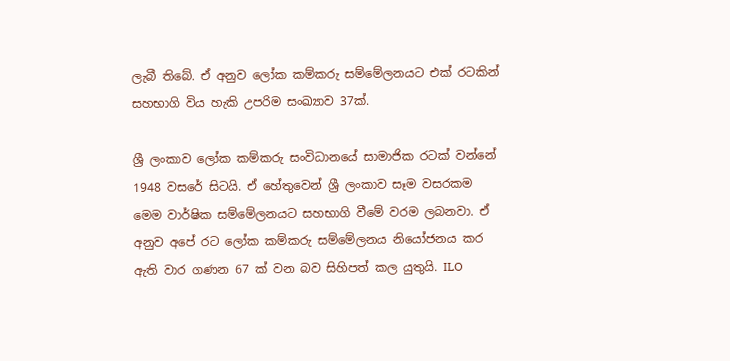ලැබී තිබේ. ඒ අනුව ලෝක කම්කරු සම්මේලනයට එක් රටකින් සහභාගි විය හැකි උපරිම සංඛ්‍යාව 37ක්.

ශ්‍රී ලංකාව ලෝක කම්කරු සංවිධානයේ සාමාජික රටක් වන්නේ 1948 වසරේ සිටයි. ඒ හේතුවෙන් ශ්‍රී ලංකාව සෑම වසරකම මෙම වාර්ෂික සම්මේලනයට සහභාගි වීමේ වරම ලබනවා. ඒ අනුව අපේ රට ලෝක කම්කරු සම්මේලනය නියෝජනය කර ඇති වාර ගණන 67 ක් වන බව සිහිපත් කල යුතුයි. ILO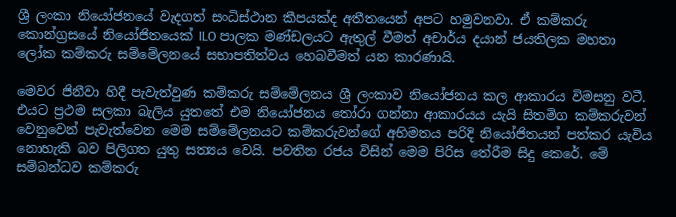ශ්‍රී ලංකා නියෝජනයේ වැදගත් සංධිස්ථාන කීපයක්ද අතීතයෙන් අපට හමුවනවා. ඒ කම්කරු කොන්ග්‍රසයේ නියෝජිතයෙක් ILO පාලක මණ්ඩලයට ඇතුල් වීමත් අචාර්ය දයාන් ජයතිලක මහතා ලෝක කම්කරු සම්මේලනයේ සභාපතිත්වය හෙබවීමත් යන කාරණායි.

මෙවර ජිනීවා හිදී පැවැත්වුණ කම්කරු සම්මේලනය ශ්‍රී ලංකාව නියෝජනය කල ආකාරය විමසනු වටී. එයට ප්‍රථම සලකා බැලිය යුතතේ එම නියෝජනය තෝරා ගන්නා ආකාරයය යැයි සිතමිග කම්කරුවන් වෙනුවෙන් පැවැත්වෙන මෙම සම්මේලනයට කම්කරුවන්ගේ අභිමතය පරිදි නියෝජිතයන් පත්කර යැවිය නොහැකි බව පිලිගත යුතු සත්‍යය වෙයි. පවතින රජය විසින් මෙම පිරිස තේරීම සිදු කෙරේ. මේ සම්බන්ධව කම්කරු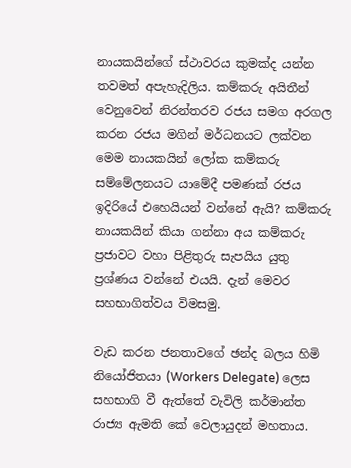නායකයින්ගේ ස්ථාවරය කුමක්ද යන්න තවමත් අපැහැදිලිය. කම්කරු අයිතීන් වෙනුවෙන් නිරන්තරව රජය සමග අරගල කරන රජය මගින් මර්ධනයට ලක්වන මෙම නායකයින් ලෝක කම්කරු සම්මේලනයට යාමේදී පමණක් රජය ඉදිරියේ එහෙයියන් වන්නේ ඇයි? කම්කරු නායකයින් කියා ගන්නා අය කම්කරු ප්‍රජාවට වහා පිළිතුරු සැපයිය යුතු ප්‍රශ්ණය වන්නේ එයයි. දැන් මෙවර සහභාගිත්වය විමසමු.

වැඩ කරන ජනතාවගේ ඡන්ද බලය හිමි නියෝජිතයා (Workers Delegate) ලෙස සහභාගි වී ඇත්තේ වැවිලි කර්මාන්ත රාජ්‍ය ඇමති කේ වෙලායුදන් මහතාය.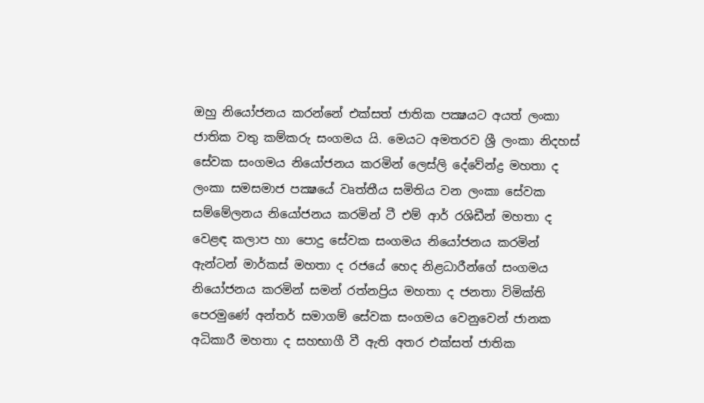ඔහු නියෝජනය කරන්නේ එක්සත් ජාතික පක්‍ෂයට අයත් ලංකා ජාතික වතු කම්කරු සංගමය යි. මෙයට අමතරව ශ්‍රී ලංකා නිදහස් සේවක සංගමය නියෝජනය කරමින් ලෙස්ලි දේවේන්ද්‍ර මහතා ද ලංකා සමසමාජ පක්‍ෂයේ වෘත්තීය සමිතිය වන ලංකා සේවක සම්මේලනය නියෝජනය කරමින් ටී එම් ආර් රශිඩීන් මහතා ද වෙළඳ කලාප හා පොදු සේවක සංගමය නියෝජනය කරමින් ඇන්ටන් මාර්කස් මහතා ද රජයේ හෙද නිළධාරීන්ගේ සංගමය නියෝජනය කරමින් සමන් රත්නප්‍රිය මහතා ද ජනතා විමික්ති පෙරමුණේ අන්තර් සමාගම් සේවක සංගමය වෙනුවෙන් ජානක අධිකාරී මහතා ද සහභාගී වී ඇති අතර එක්සත් ජාතික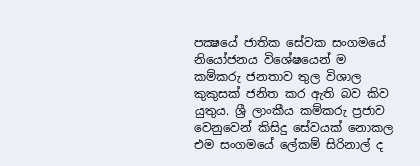පක්‍ෂයේ ජාතික සේවක සංගමයේ නියෝජනය විශේෂයෙන් ම කම්කරු ජනතාව තුල විශාල කුකුසක් ජනිත කර ඇති බව කිව යුතුය. ශ්‍රී ලාංකීය කම්කරු ප්‍රජාව වෙනුවෙන් කිසිදු සේවයක් නොකල එම සංගමයේ ලේකම් සිරිනාල් ද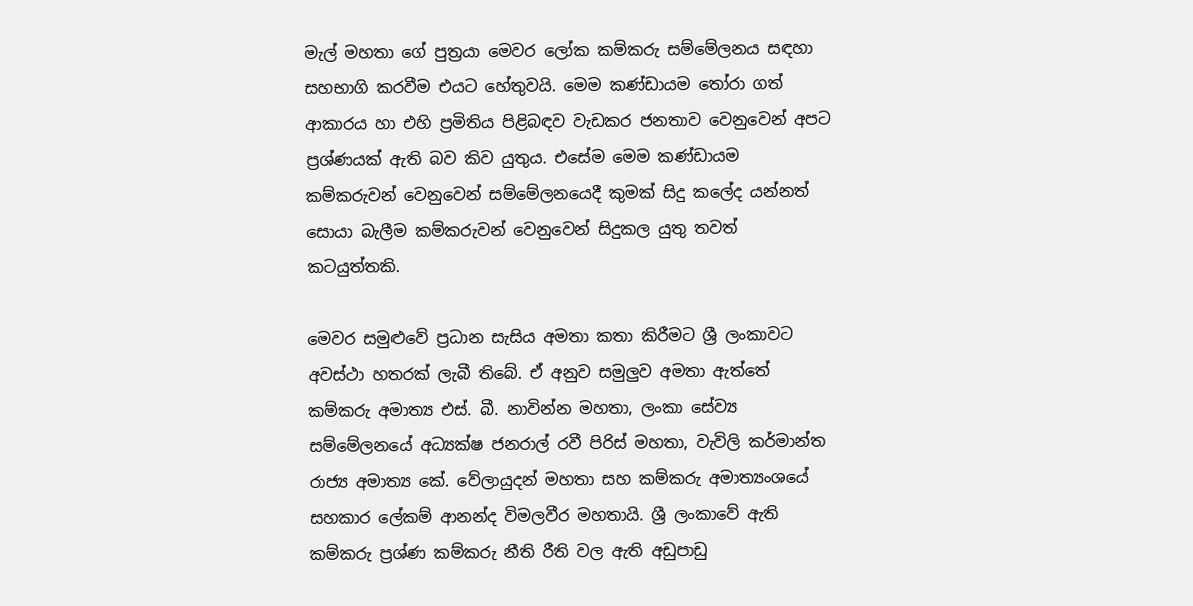මැල් මහතා ගේ පුත්‍රයා මෙවර ලෝක කම්කරු සම්මේලනය සඳහා සහභාගි කරවීම එයට හේතුවයි. මෙම කණ්ඩායම තෝරා ගත් ආකාරය හා එහි ප්‍රමිතිය පිළිබඳව වැඩකර ජනතාව වෙනුවෙන් අපට ප්‍රශ්ණයක් ඇති බව කිව යුතුය. එසේම මෙම කණ්ඩායම කම්කරුවන් වෙනුවෙන් සම්මේලනයෙදී කුමක් සිදු කලේද යන්නත් සොයා බැලීම කම්කරුවන් වෙනුවෙන් සිදුකල යුතු තවත් කටයුත්තකි.

මෙවර සමුළුවේ ප්‍රධාන සැසිය අමතා කතා කිරීමට ශ්‍රී ලංකාවට අවස්ථා හතරක් ලැබී තිබේ. ඒ අනුව සමුලුව අමතා ඇත්තේ කම්කරු අමාත්‍ය එස්. බී. නාවින්න මහතා, ලංකා සේව්‍ය සම්මේලනයේ අධ්‍යක්ෂ ජනරාල් රවී පිරිස් මහතා, වැවිලි කර්මාන්ත රාජ්‍ය අමාත්‍ය කේ. වේලායුදන් මහතා සහ කම්කරු අමාත්‍යංශයේ සහකාර ලේකම් ආනන්ද විමලවීර මහතායි. ශ්‍රී ලංකාවේ ඇති කම්කරු ප්‍රශ්ණ කම්කරු නීති රීති වල ඇති අඩුපාඩු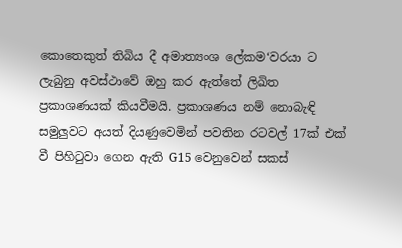කොතෙකුත් තිබිය දී අමාත්‍යංශ ලේකම‘වරයා ට ලැබුනු අවස්ථාවේ ඔහු කර ඇත්තේ ලිඛිත ප්‍රකාශණයක් කියවීමයි. ප්‍රකාශණය නම් නොබැඳි සමුලුවට අයත් දියණුවෙමින් පවතින රටවල් 17ක් එක් වී පිහිටුවා ගෙන ඇති G15 වෙනුවෙන් සකස්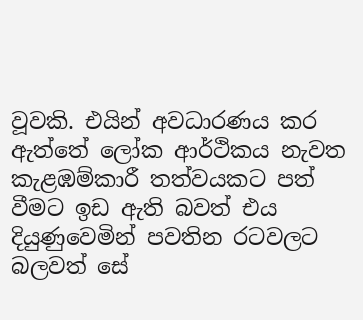වූවකි. එයින් අවධාරණය කර ඇත්තේ ලෝක ආර්ථිකය නැවත කැළඹම්කාරී තත්වයකට පත් වීමට ඉඩ ඇති බවත් එය දියුණුවෙමින් පවතින රටවලට බලවත් සේ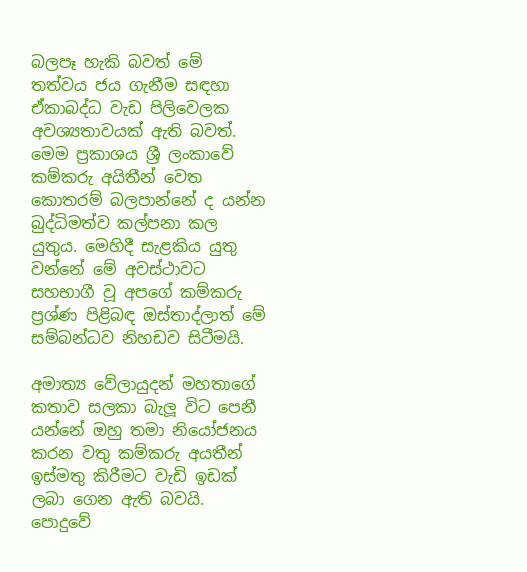බලපෑ හැකි බවත් මේ තත්වය ජය ගැනීම සඳහා ඒකාබද්ධ වැඩ පිලිවෙලක අවශ්‍යතාවයක් ඇති බවත්. මෙම ප්‍රකාශය ශ්‍රී ලංකාවේ කම්කරු අයිතීන් වෙත කොතරම් බලපාන්නේ ද යන්න බුද්ධිමත්ව කල්පනා කල යුතුය. මෙහිදී සැළකිය යුතු වන්නේ මේ අවස්ථාවට සහභාගී වූ අපගේ කම්කරු ප්‍රශ්ණ පිළිබඳ ඔස්තාද්ලාත් මේ සම්බන්ධව නිහඩව සිටීමයි.

අමාත්‍ය වේලායුදන් මහතාගේ කතාව සලකා බැලූ විට පෙනී යන්නේ ඔහු තමා නියෝජනය කරන වතු කම්කරු අයතීන් ඉස්මතු කිරීමට වැඩි ඉඩක් ලබා ගෙන ඇති බවයි. පොදුවේ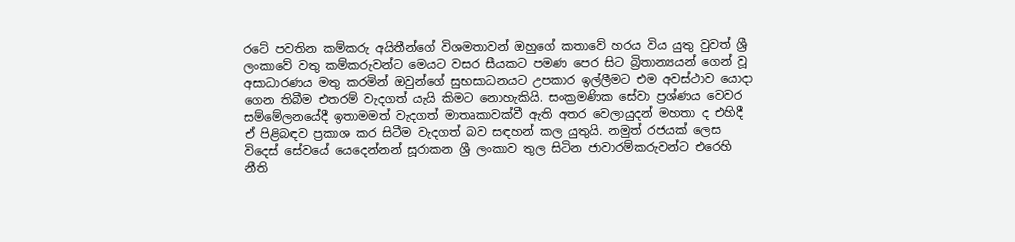රටේ පවතින කම්කරු අයිතීන්ගේ විශමතාවන් ඔහුගේ කතාවේ හරය විය යුතු වුවත් ශ්‍රී ලංකාවේ වතු කම්කරුවන්ට මෙයට වසර සීයකට පමණ පෙර සිට බ්‍රිතාන්‍යයන් ගෙන් වූ අසාධාරණය මතු කරමින් ඔවුන්ගේ සුභසාධනයට උපකාර ඉල්ලීමට එම අවස්ථාව යොදා ගෙන තිබීම එතරම් වැදගත් යැයි කිමට නොහැකියි. සංක්‍රමණික සේවා ප්‍රශ්ණය වෙවර සම්මේලනයේදී ඉතාමමත් වැදගත් මාතෘකාවක්වී ඇති අතර වෙලායුදන් මහතා ද එහිදී ඒ පිළිබඳව ප්‍රකාශ කර සිටීම වැදගත් බව සඳහන් කල යුතුයි. නමුත් රජයක් ලෙස විදෙස් සේවයේ යෙදෙන්නන් සූරාකන ශ්‍රී ලංකාව තුල සිටින ජාවාරම්කරුවන්ට එරෙහි නීති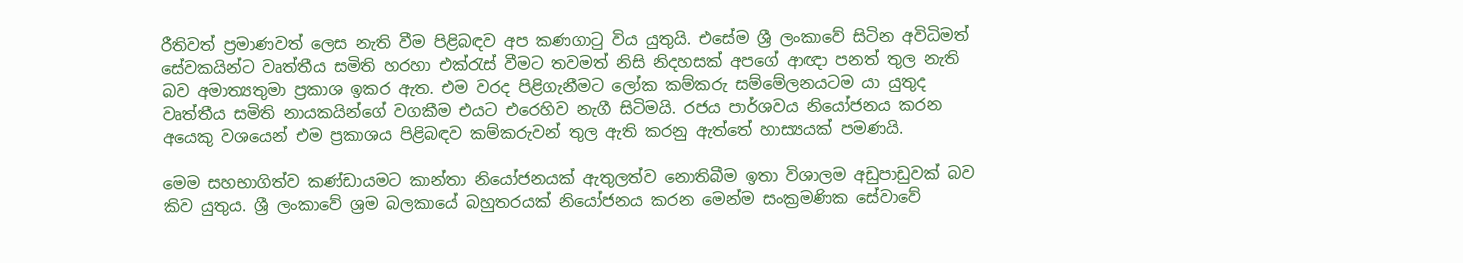රීතිවත් ප්‍රමාණවත් ලෙස නැති වීම පිළිබඳව අප කණගාටු විය යුතුයි. එසේම ශ්‍රී ලංකාවේ සිටින අවිධිමත් සේවකයින්ට වෘත්තීය සමිති හරහා එක්රැස් වීමට තවමත් නිසි නිදහසක් අපගේ ආඥා පනත් තුල නැති බව අමාත්‍යතුමා ප්‍රකාශ ඉකර ඇත. එම වරද පිළිගැනීමට ලෝක කම්කරු සම්මේලනයටම යා යුතුද වෘත්තීය සමිති නායකයින්ගේ වගකීම එයට එරෙහිව නැගී සිටිමයි. රජය පාර්ශවය නියෝජනය කරන අයෙකු වශයෙන් එම ප්‍රකාශය පිළිබඳව කම්කරුවන් තුල ඇති කරනු ඇත්තේ හාස්‍යයක් පමණයි.

මෙම සහභාගිත්ව කණ්ඩායමට කාන්තා නියෝජනයක් ඇතුලත්ව නොතිබීම ඉතා විශාලම අඩුපාඩුවක් බව කිව යුතුය. ශ්‍රී ලංකාවේ ශ්‍රම බලකායේ බහුතරයක් නියෝජනය කරන මෙන්ම සංක්‍රමණික සේවාවේ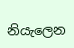නියැලෙන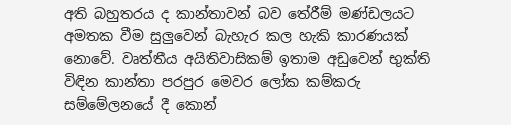අති බහුතරය ද කාන්තාවන් බව තේරීම් මණ්ඩලයට අමතක වීම සුලුවෙන් බැහැර කල හැකි කාරණයක් නොවේ. වෘත්තීය අයිතිවාසිකම් ඉතාම අඩුවෙන් භුක්ති විඳින කාන්තා පරපුර මෙවර ලෝක කම්කරු සම්මේලනයේ දී කොන්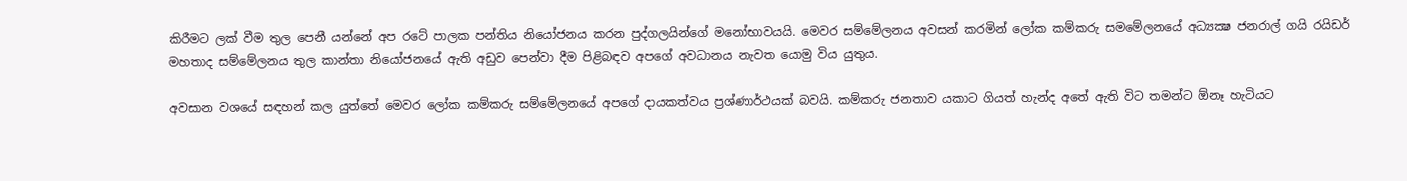කිරීමට ලක් වීම තුල පෙනී යන්නේ අප රටේ පාලක පන්තිය නියෝජනය කරන පුද්ගලයින්ගේ මනෝභාවයයි. මෙවර සම්මේලනය අවසන් කරමින් ලෝක කම්කරු සමමේලනයේ අධ්‍යක්‍ෂ ජනරාල් ගයි රයිඩර් මහතාද සම්මේලනය තුල කාන්තා නියෝජනයේ ඇති අඩුව පෙන්වා දීම පිළිබඳව අපගේ අවධානය නැවත යොමු විය යුතුය.

අවසාන වශයේ සඳහන් කල යුත්තේ මෙවර ලෝක කම්කරු සම්මේලනයේ අපගේ දායකත්වය ප්‍රශ්ණාර්ථයක් බවයි. කම්කරු ජනතාව යකාට ගියත් හැන්ද අතේ ඇති විට තමන්ට ඕනෑ හැටියට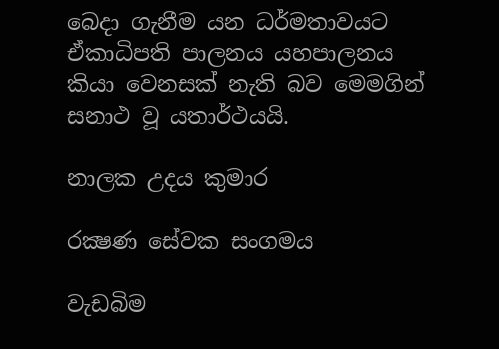බෙදා ගැනීම යන ධර්මතාවයට ඒකාධිපති පාලනය යහපාලනය කියා වෙනසක් නැති බව මෙමගින් සනාථ වූ යතාර්ථයයි.

නාලක උදය කුමාර

රක්‍ෂණ සේවක සංගමය

වැඩබිම